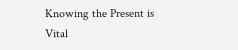Knowing the Present is Vital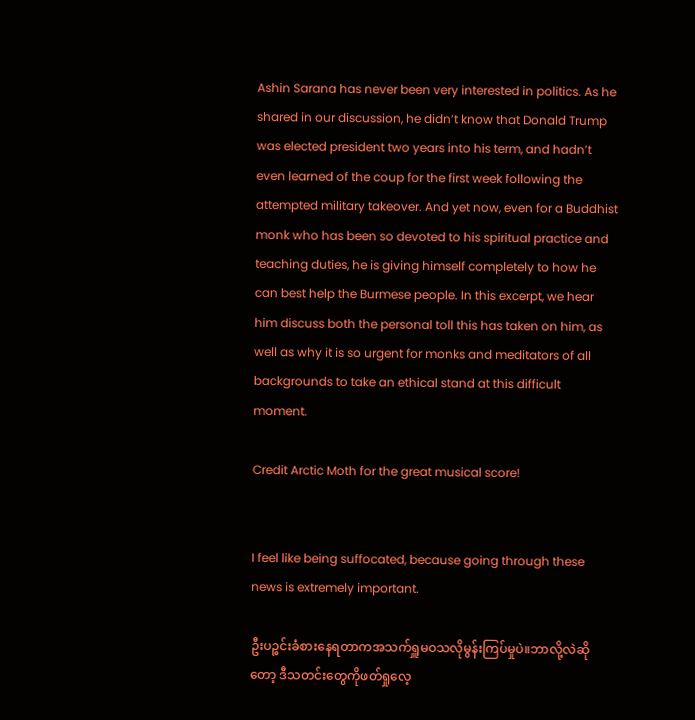Ashin Sarana has never been very interested in politics. As he shared in our discussion, he didn’t know that Donald Trump was elected president two years into his term, and hadn’t even learned of the coup for the first week following the attempted military takeover. And yet now, even for a Buddhist monk who has been so devoted to his spiritual practice and teaching duties, he is giving himself completely to how he can best help the Burmese people. In this excerpt, we hear him discuss both the personal toll this has taken on him, as well as why it is so urgent for monks and meditators of all backgrounds to take an ethical stand at this difficult moment.

Credit Arctic Moth for the great musical score!


I feel like being suffocated, because going through these news is extremely important.

ဦးပဉ္စင်းခံစားနေရတာကအသက်ရှူမဝသလိုမွန်းကြပ်မှုပဲ။ဘာလို့လဲဆိုတော့ ဒီသတင်းတွေကိုဖတ်ရှုလေ့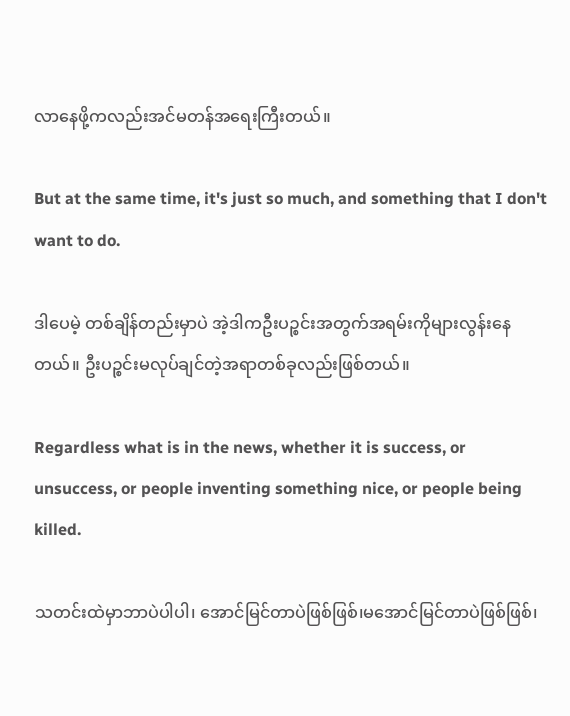လာနေဖို့ကလည်းအင်မတန်အရေးကြီးတယ်။

But at the same time, it's just so much, and something that I don't want to do.

ဒါပေမဲ့ တစ်ချိန်တည်းမှာပဲ အဲ့ဒါကဦးပဉ္စင်းအတွက်အရမ်းကိုများလွန်းနေတယ်။ ဦးပဉ္စင်းမလုပ်ချင်တဲ့အရာတစ်ခုလည်းဖြစ်တယ်။

Regardless what is in the news, whether it is success, or unsuccess, or people inventing something nice, or people being killed.

သတင်းထဲမှာဘာပဲပါပါ၊ အောင်မြင်တာပဲဖြစ်ဖြစ်၊မအောင်မြင်တာပဲဖြစ်ဖြစ်၊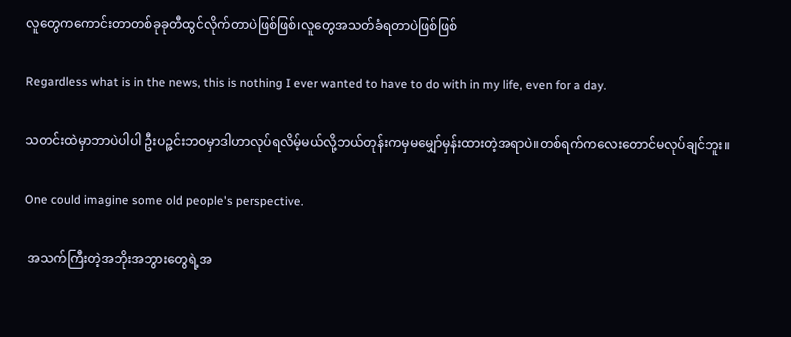လူတွေကကောင်းတာတစ်ခုခုတီထွင်လိုက်တာပဲဖြစ်ဖြစ်၊လူတွေအသတ်ခံရတာပဲဖြစ်ဖြစ်

Regardless what is in the news, this is nothing I ever wanted to have to do with in my life, even for a day.

သတင်းထဲမှာဘာပဲပါပါ ဦးပဉ္ဇင်းဘဝမှာဒါဟာလုပ်ရလိမ့်မယ်လို့ဘယ်တုန်းကမှမမျှော်မှန်းထားတဲ့အရာပဲ။တစ်ရက်ကလေးတောင်မလုပ်ချင်ဘူး။

One could imagine some old people's perspective.

 အသက်ကြီးတဲ့အဘိုးအဘွားတွေရဲ့အ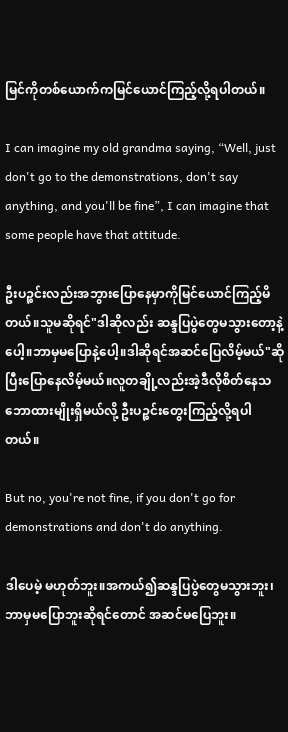မြင်ကိုတစ်ယောက်ကမြင်ယောင်ကြည့်လို့ရပါတယ်။

I can imagine my old grandma saying, “Well, just don't go to the demonstrations, don't say anything, and you'll be fine”, I can imagine that some people have that attitude.

ဦးပဉ္စင်းလည်းအဘွားပြောနေမှာကိုမြင်ယောင်ကြည့်မိတယ်။သူမဆိုရင်"ဒါဆိုလည်း ဆန္ဒပြပွဲတွေမသွားတော့နဲ့ပေါ့။ဘာမှမပြောနဲ့ပေါ့။ဒါဆိုရင်အဆင်ပြေလိမ့်မယ်"ဆိုပြီးပြောနေလိမ့်မယ်။လူတချို့လည်းအဲ့ဒီလိုစိတ်နေသဘောထားမျိုးရှိမယ်လို့ ဦးပဉ္စင်းတွေးကြည့်လို့ရပါတယ်။

But no, you're not fine, if you don't go for demonstrations and don't do anything.

ဒါပေမဲ့ မဟုတ်ဘူး။အကယ်၍ဆန္ဒပြပွဲတွေမသွားဘူး၊ဘာမှမပြောဘူးဆိုရင်တောင် အဆင်မပြေဘူး။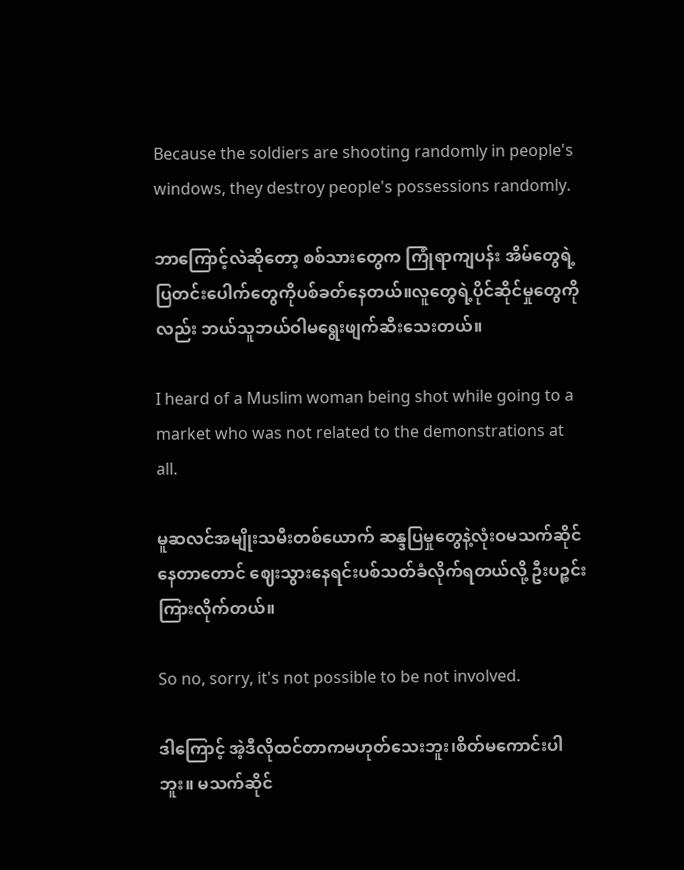Because the soldiers are shooting randomly in people's windows, they destroy people's possessions randomly.

ဘာကြောင့်လဲဆိုတော့ စစ်သားတွေက ကြုံရာကျပန်း အိမ်တွေရဲ့ပြတင်းပေါက်တွေကိုပစ်ခတ်နေတယ်။လူတွေရဲ့ပိုင်ဆိုင်မှုတွေကိုလည်း ဘယ်သူဘယ်ဝါမရွေးဖျက်ဆီးသေးတယ်။

I heard of a Muslim woman being shot while going to a market who was not related to the demonstrations at all.

မူဆလင်အမျိုးသမီးတစ်ယောက် ဆန္ဒပြမှုတွေနဲ့လုံးဝမသက်ဆိုင်နေတာတောင် ဈေးသွားနေရင်းပစ်သတ်ခံလိုက်ရတယ်လို့ ဦးပဉ္စင်းကြားလိုက်တယ်။

So no, sorry, it's not possible to be not involved.

ဒါကြောင့် အဲ့ဒီလိုထင်တာကမဟုတ်သေးဘူး၊စိတ်မကောင်းပါဘူး။ မသက်ဆိုင်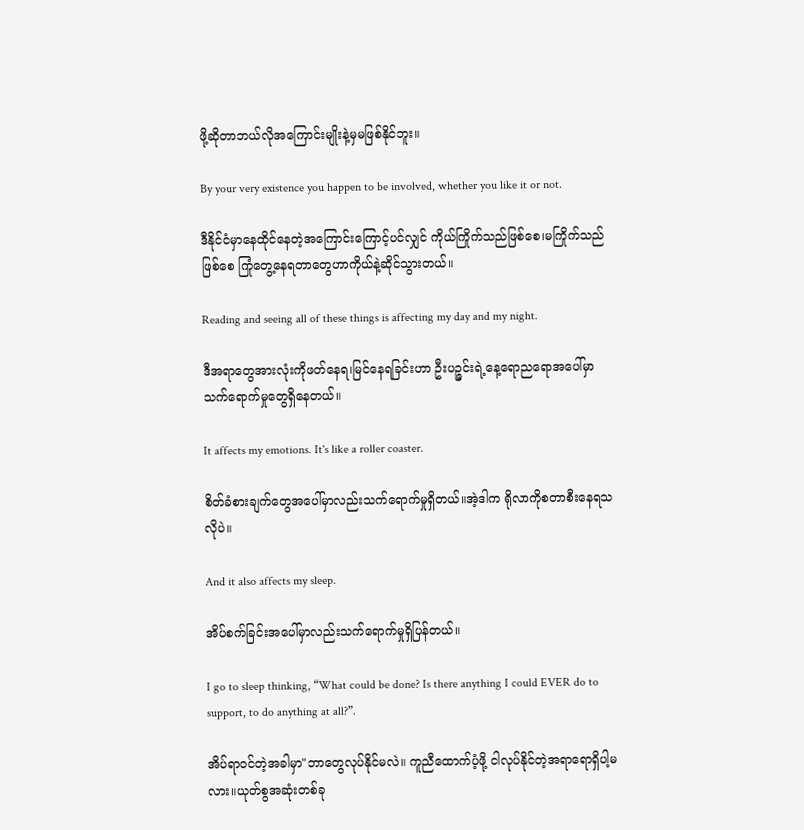ဖို့ဆိုတာဘယ်လိုအကြောင်းမျိုးနဲ့မှမဖြစ်နိုင်ဘူး။

By your very existence you happen to be involved, whether you like it or not.

ဒီနိုင်ငံမှာနေထိုင်နေတဲ့အကြောင်းကြောင့်ပင်လျှင် ကိုယ်ကြိုက်သည်ဖြစ်စေ၊မကြိုက်သည်ဖြစ်စေ ကြုံတွေ့နေရတာတွေဟာကိုယ်နဲ့ဆိုင်သွားတယ်။

Reading and seeing all of these things is affecting my day and my night.

ဒီအရာတွေအားလုံးကိုဖတ်နေရ၊မြင်နေရခြင်းဟာ ဦးပဉ္ဇင်းရဲ့နေ့ရောညရောအပေါ်မှာ သက်ရောက်မှုတွေရှိနေတယ်။

It affects my emotions. It's like a roller coaster.

စိတ်ခံစားချက်တွေအပေါ်မှာလည်းသက်ရောက်မှုရှိတယ်။အဲ့ဒါက ရိုလာကိုစတာစီးနေရသလိုပဲ။

And it also affects my sleep.

အိပ်စက်ခြင်းအပေါ်မှာလည်းသက်ရောက်မှုရှိပြန်တယ်။

I go to sleep thinking, “What could be done? Is there anything I could EVER do to support, to do anything at all?”.

အိပ်ရာဝင်တဲ့အခါမှာ"ဘာတွေလုပ်နိုင်မလဲ။ ကူညီထောက်ပံ့ဖို့ ငါလုပ်နိုင်တဲ့အရာရောရှိပါ့မလား။ယုတ်စွအဆုံးတစ်ခု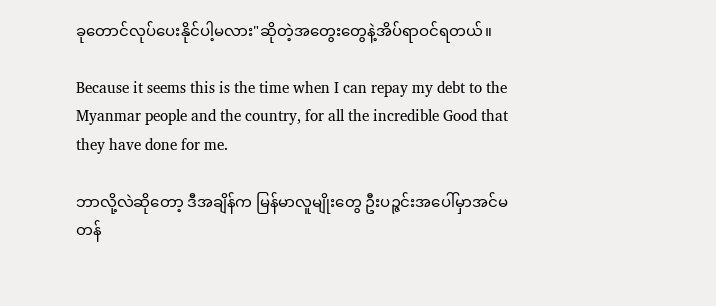ခုတောင်လုပ်ပေးနိုင်ပါ့မလား"ဆိုတဲ့အတွေးတွေနဲ့အိပ်ရာဝင်ရတယ်။

Because it seems this is the time when I can repay my debt to the Myanmar people and the country, for all the incredible Good that they have done for me.

ဘာလို့လဲဆိုတော့ ဒီအချိန်က မြန်မာလူမျိုးတွေ ဦးပဉ္ဇင်းအပေါ်မှာအင်မတန်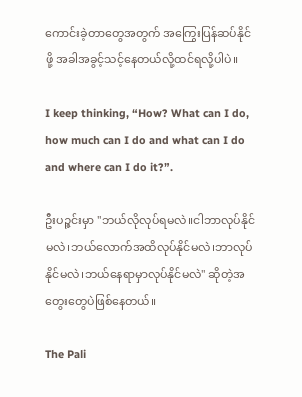ကောင်းခဲ့တာတွေအတွက် အကြွေးပြန်ဆပ်နိုင်ဖို့ အခါအခွင့်သင့်နေတယ်လို့ထင်ရလို့ပါပဲ။

I keep thinking, “How? What can I do, how much can I do and what can I do and where can I do it?”.

ဦးပဉ္ဇင်းမှာ "ဘယ်လိုလုပ်ရမလဲ။ငါဘာလုပ်နိုင်မလဲ၊ဘယ်လောက်အထိလုပ်နိုင်မလဲ၊ဘာလုပ်နိုင်မလဲ၊ဘယ်နေရာမှာလုပ်နိုင်မလဲ" ဆိုတဲ့အတွေးတွေပဲဖြစ်နေတယ်။

The Pali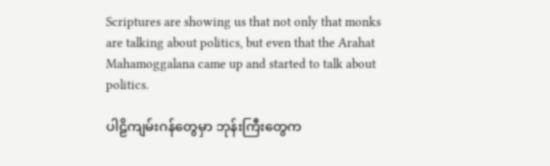Scriptures are showing us that not only that monks are talking about politics, but even that the Arahat Mahamoggalana came up and started to talk about politics.

ပါဠိကျမ်းဂန်တွေမှာ ဘုန်းကြီးတွေက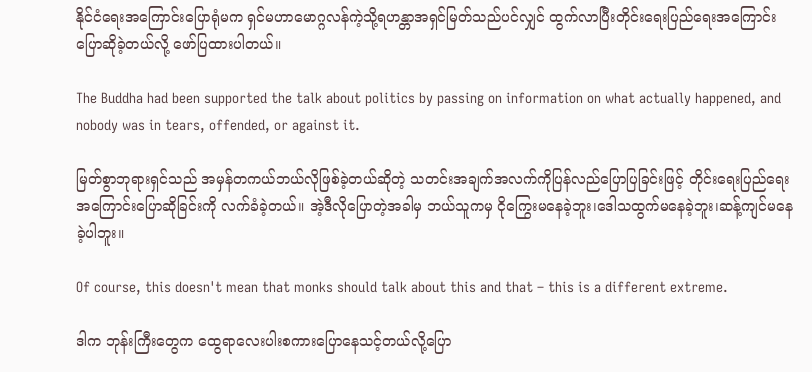နိုင်ငံရေးအကြောင်းပြောရုံမက ရှင်မဟာမောဂ္ဂလန်ကဲ့သို့ရဟန္တာအရှင်မြတ်သည်ပင်လျှင် ထွက်လာပြီးတိုင်းရေးပြည်ရေးအကြောင်းပြောဆိုခဲ့တယ်လို့ ဖော်ပြထားပါတယ်။

The Buddha had been supported the talk about politics by passing on information on what actually happened, and nobody was in tears, offended, or against it.

မြတ်စွာဘုရားရှင်သည် အမှန်တကယ်ဘယ်လိုဖြစ်ခဲ့တယ်ဆိုတဲ့ သတင်းအချက်အလက်ကိုပြန်လည်ပြောပြခြင်းဖြင့် တိုင်းရေးပြည်ရေးအကြောင်းပြောဆိုခြင်းကို လက်ခံခဲ့တယ်။ အဲ့ဒီလိုပြောတဲ့အခါမှ ဘယ်သူကမှ ငိုကြွေးမနေခဲ့ဘူး၊ဒေါသထွက်မနေခဲ့ဘူး၊ဆန့်ကျင်မနေခဲ့ပါဘူး။

Of course, this doesn't mean that monks should talk about this and that – this is a different extreme.

ဒါက ဘုန်းကြီးတွေက ထွေရာလေးပါးစကားပြောနေသင့်တယ်လို့ပြော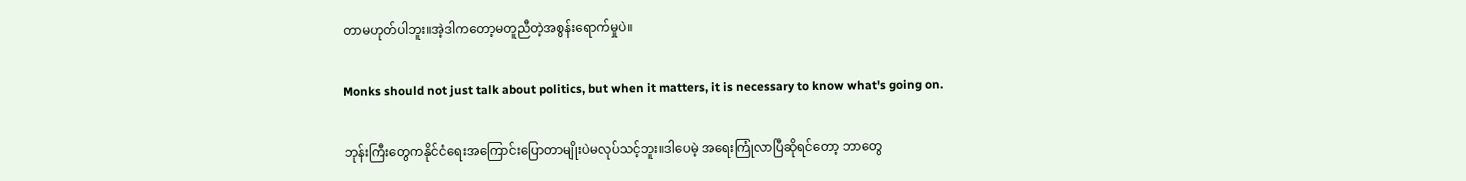တာမဟုတ်ပါဘူး။အဲ့ဒါကတော့မတူညီတဲ့အစွန်းရောက်မှုပဲ။

Monks should not just talk about politics, but when it matters, it is necessary to know what's going on.

ဘုန်းကြီးတွေကနိုင်ငံရေးအကြောင်းပြောတာမျိုးပဲမလုပ်သင့်ဘူး။ဒါပေမဲ့ အရေးကြုံလာပြီဆိုရင်တော့ ဘာတွေ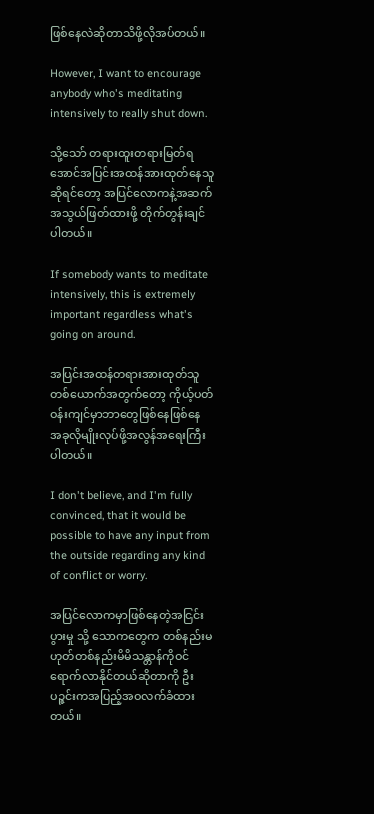ဖြစ်နေလဲဆိုတာသိဖို့လိုအပ်တယ်။

However, I want to encourage anybody who's meditating intensively to really shut down.

သို့သော် တရားထူးတရားမြတ်ရအောင်အပြင်းအထန်အားထုတ်နေသူဆိုရင်တော့ အပြင်လောကနဲ့အဆက်အသွယ်ဖြတ်ထားဖို့ တိုက်တွန်းချင်ပါတယ်။

If somebody wants to meditate intensively, this is extremely important regardless what's going on around.

အပြင်းအထန်တရားအားထုတ်သူတစ်ယောက်အတွက်တော့ ကိုယ့်ပတ်ဝန်းကျင်မှာဘာတွေဖြစ်နေဖြစ်နေ အခုလိုမျိုးလုပ်ဖို့အလွန်အရေးကြီးပါတယ်။

I don't believe, and I'm fully convinced, that it would be possible to have any input from the outside regarding any kind of conflict or worry.

အပြင်လောကမှာဖြစ်နေတဲ့အငြင်းပွားမှု သို့ သောကတွေက တစ်နည်းမဟုတ်တစ်နည်းမိမိသန္တာန်ကိုဝင်ရောက်လာနိုင်တယ်ဆိုတာကို ဦးပဉ္ဇင်းကအပြည့်အဝလက်ခံထားတယ်။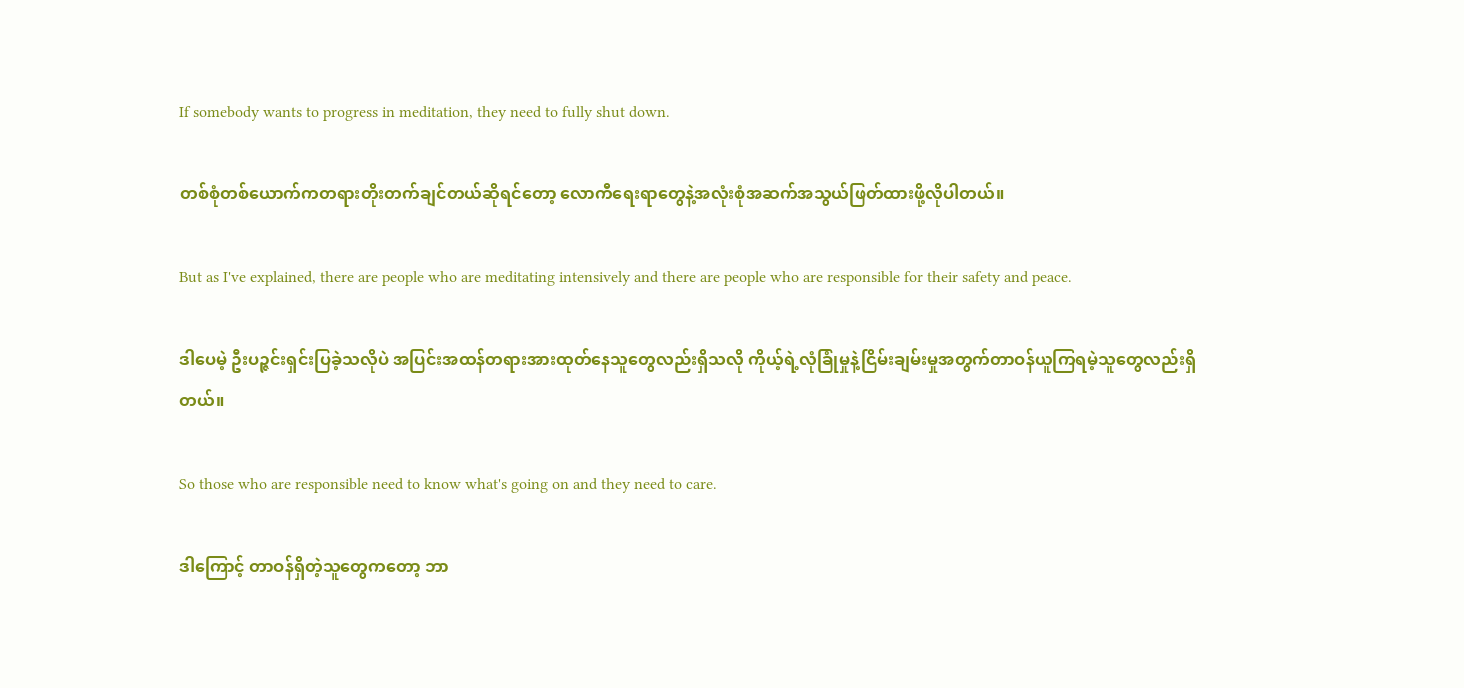If somebody wants to progress in meditation, they need to fully shut down.

တစ်စုံတစ်ယောက်ကတရားတိုးတက်ချင်တယ်ဆိုရင်တော့ လောကီရေးရာတွေနဲ့အလုံးစုံအဆက်အသွယ်ဖြတ်ထားဖို့လိုပါတယ်။

But as I've explained, there are people who are meditating intensively and there are people who are responsible for their safety and peace.

ဒါပေမဲ့ ဦးပဉ္ဇင်းရှင်းပြခဲ့သလိုပဲ အပြင်းအထန်တရားအားထုတ်နေသူတွေလည်းရှိသလို ကိုယ့်ရဲ့လုံခြုံမှုနဲ့ငြိမ်းချမ်းမှုအတွက်တာဝန်ယူကြရမဲ့သူတွေလည်းရှိတယ်။

So those who are responsible need to know what's going on and they need to care.

ဒါကြောင့် တာဝန်ရှိတဲ့သူတွေကတော့ ဘာ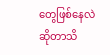တွေဖြစ်နေလဲဆိုတာသိ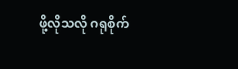ဖို့လိုသလို ဂရုစိုက်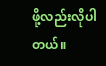ဖို့လည်းလိုပါတယ်။